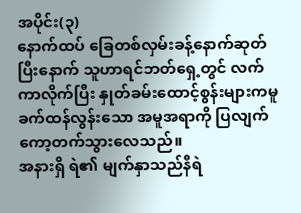အပိုင်း(၃)
နောက်ထပ် ခြေတစ်လှမ်းခန့်နောက်ဆုတ်ပြီးနောက် သူဟာရင်ဘတ်ရှေ့တွင် လက်ကာလိုက်ပြီး နှုတ်ခမ်းထောင့်စွန်းများကမူ ခက်ထန်လွန်းသော အမူအရာကို ပြလျက် ကော့တက်သွားလေသည်။
အနားရှိ ရဲ၏ မျက်နှာသည်နီရဲ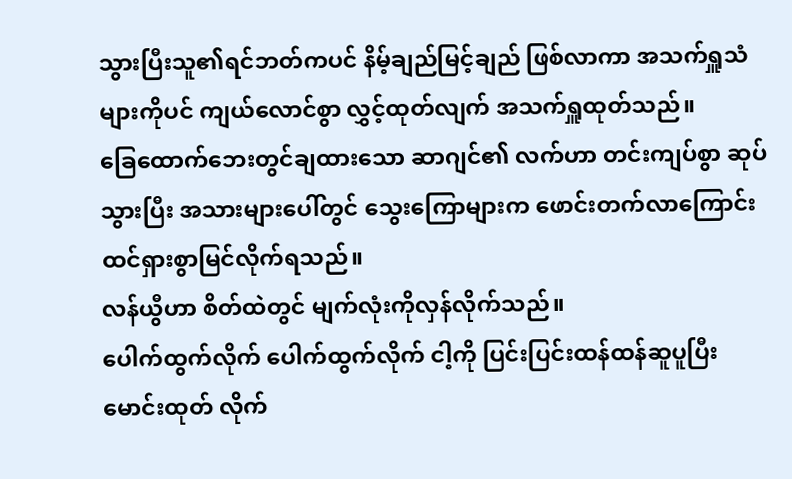သွားပြီးသူ၏ရင်ဘတ်ကပင် နိမ့်ချည်မြင့်ချည် ဖြစ်လာကာ အသက်ရှူသံများကိုပင် ကျယ်လောင်စွာ လွှင့်ထုတ်လျက် အသက်ရှူထုတ်သည်။
ခြေထောက်ဘေးတွင်ချထားသော ဆာဂျင်၏ လက်ဟာ တင်းကျပ်စွာ ဆုပ်သွားပြီး အသားများပေါ်တွင် သွေးကြောများက ဖောင်းတက်လာကြောင်း ထင်ရှားစွာမြင်လိုက်ရသည်။
လန်ယွီဟာ စိတ်ထဲတွင် မျက်လုံးကိုလှန်လိုက်သည်။
ပေါက်ထွက်လိုက် ပေါက်ထွက်လိုက် ငါ့ကို ပြင်းပြင်းထန်ထန်ဆူပူပြီး မောင်းထုတ် လိုက်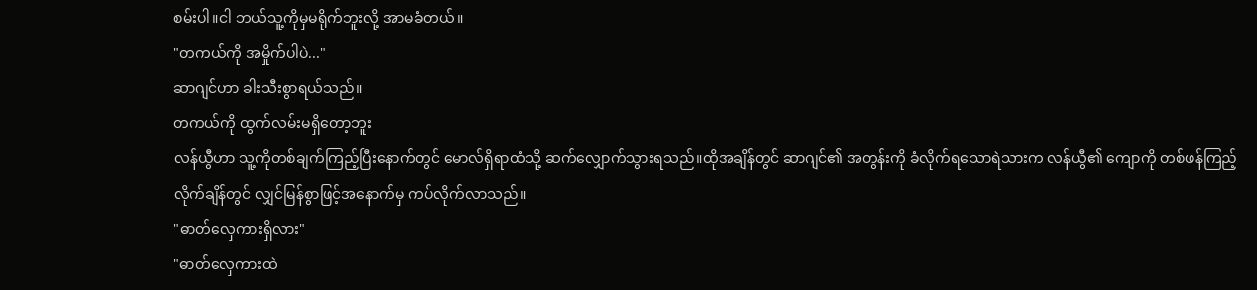စမ်းပါ။ငါ ဘယ်သူ့ကိုမှမရိုက်ဘူးလို့ အာမခံတယ်။
"တကယ်ကို အမှိုက်ပါပဲ..."
ဆာဂျင်ဟာ ခါးသီးစွာရယ်သည်။
တကယ်ကို ထွက်လမ်းမရှိတော့ဘူး
လန်ယွီဟာ သူ့ကိုတစ်ချက်ကြည့်ပြီးနောက်တွင် မောလ်ရှိရာထံသို့ ဆက်လျှောက်သွားရသည်။ထိုအချိန်တွင် ဆာဂျင်၏ အတွန်းကို ခံလိုက်ရသောရဲသားက လန်ယွီ၏ ကျောကို တစ်ဖန်ကြည့်လိုက်ချိန်တွင် လျှင်မြန်စွာဖြင့်အနောက်မှ ကပ်လိုက်လာသည်။
"ဓာတ်လှေကားရှိလား"
"ဓာတ်လှေကားထဲ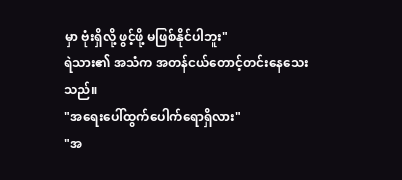မှာ ဗုံးရှိလို့ ဖွင့်ဖို့ မဖြစ်နိုင်ပါဘူး"
ရဲသား၏ အသံက အတန်ငယ်တောင့်တင်းနေသေးသည်။
"အရေးပေါ်ထွက်ပေါက်ရောရှိလား"
"အ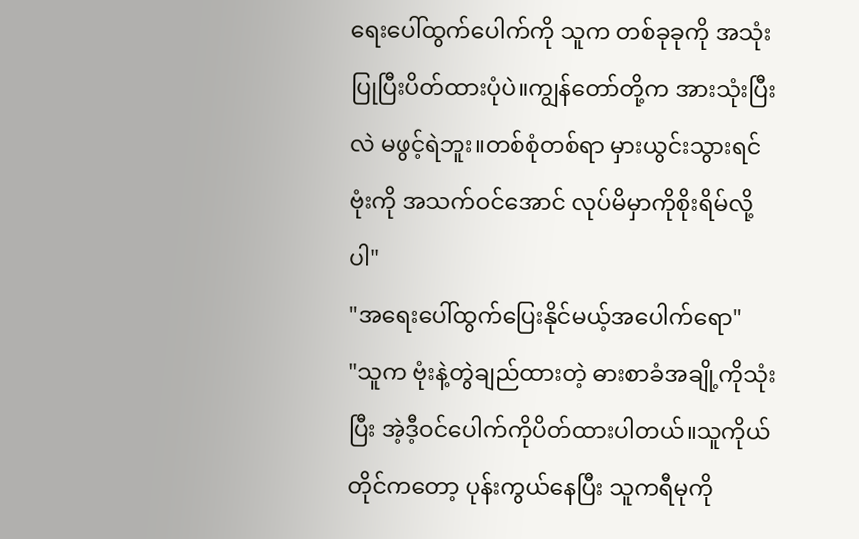ရေးပေါ်ထွက်ပေါက်ကို သူက တစ်ခုခုကို အသုံးပြုပြီးပိတ်ထားပုံပဲ။ကျွန်တော်တို့က အားသုံးပြီးလဲ မဖွင့်ရဲဘူး။တစ်စုံတစ်ရာ မှားယွင်းသွားရင် ဗုံးကို အသက်ဝင်အောင် လုပ်မိမှာကိုစိုးရိမ်လို့ပါ"
"အရေးပေါ်ထွက်ပြေးနိုင်မယ့်အပေါက်ရော"
"သူက ဗုံးနဲ့တွဲချည်ထားတဲ့ ဓားစာခံအချို့ကိုသုံးပြီး အဲ့ဒီ့ဝင်ပေါက်ကိုပိတ်ထားပါတယ်။သူကိုယ်တိုင်ကတော့ ပုန်းကွယ်နေပြီး သူကရီမုကို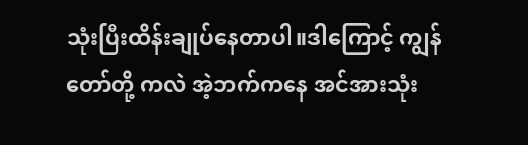သုံးပြီးထိန်းချုပ်နေတာပါ။ဒါကြောင့် ကျွန်တော်တို့ ကလဲ အဲ့ဘက်ကနေ အင်အားသုံး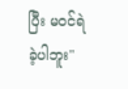ပြီး မဝင်ရဲခဲ့ပါဘူး"